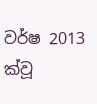වර්ෂ 2013 ක්වූ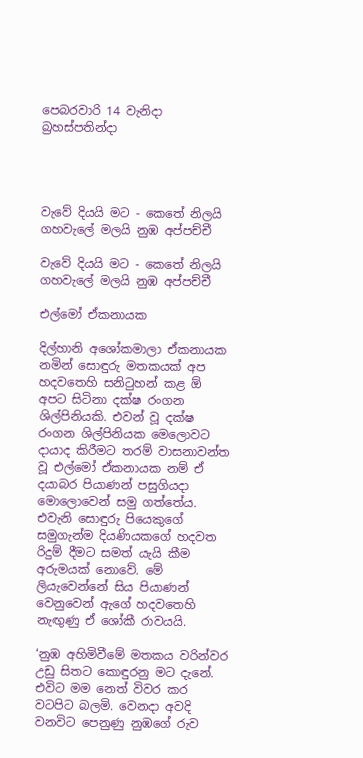පෙබරවාරි 14 වැනිදා බ්‍රහස්පතින්දා




වැවේ දියයි මට - කෙතේ නිලයි ගහවැලේ මලයි නුඹ අප්පච්චී

වැවේ දියයි මට - කෙතේ නිලයි ගහවැලේ මලයි නුඹ අප්පච්චී

එල්මෝ ඒකනායක

දිල්හානි අශෝකමාලා ඒකනායක නමින් සොඳුරු මතකයක් අප හදවතෙහි සනිටුහන් කළ ඕ අපට සිටිනා දක්ෂ රංගන ශිල්පිනියකි. එවන් වූ දක්ෂ රංගන ශිල්පිනියක මෙලොවට දායාද කිරීමට තරම් වාසනාවන්ත වූ එල්මෝ ඒකනායක නම් ඒ දයාබර පියාණන් පසුගියදා මොලොවෙන් සමු ගත්තේය. එවැනි සොඳුරු පියෙකුගේ සමුගැන්ම දියණියකගේ හදවත රිදුම් දීමට සමත් යැයි කීම අරුමයක් නොවේ. මේ ලියැවෙන්නේ සිය පියාණන් වෙනුවෙන් ඇගේ හදවතෙහි නැඟුණු ඒ ශෝකී රාවයයි.

‘නුඹ අහිමිවීමේ මතකය වරින්වර උඩු සිතට කොඳුරනු මට දැනේ. එවිට මම නෙත් විවර කර වටපිට බලමි. වෙනදා අවදි වනවිට පෙනුණු නුඹගේ රුව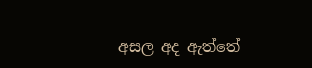අසල අද ඇත්තේ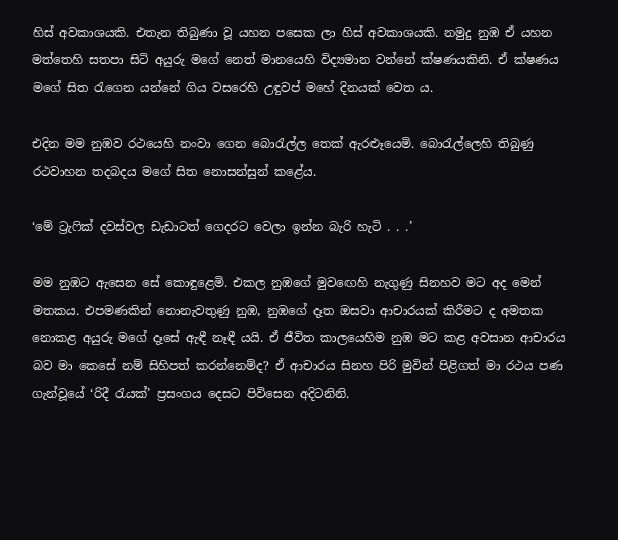හිස් අවකාශයකි. එතැන තිබුණා වූ යහන පසෙක ලා හිස් අවකාශයකි. නමුදු නුඹ ඒ යහන මත්තෙහි සතපා සිටි අයුරු මගේ නෙත් මානයෙහි විද්‍යමාන වන්නේ ක්ෂණයකිනි. ඒ ක්ෂණය මගේ සිත රැගෙන යන්නේ ගිය වසරෙහි උඳුවප් මහේ දිනයක් වෙත ය.

එදින මම නුඹව රථයෙහි නංවා ගෙන බොරැල්ල තෙක් ඇරළූයෙමි. බොරැල්ලෙහි තිබුණු රථවාහන තදබදය මගේ සිත නොසන්සුන් කළේය.

‘මේ ට්‍රැෆික් දවස්වල ඩැඩාටත් ගෙදරට වෙලා ඉන්න බැරි හැටි . . .’

මම නුඹට ඇසෙන සේ කොඳුළෙමි. එකල නුඹගේ මුවඟෙහි නැගුණු සිනහව මට අද මෙන් මතකය. එපමණකින් නොනැවතුණු නුඹ, නුඹගේ දෑත ඔසවා ආචාරයක් කිරීමට ද අමතක නොකළ අයුරු මගේ දෑසේ ඇඳී නෑඳී යයි. ඒ ජීවිත කාලයෙහිම නුඹ මට කළ අවසාන ආචාරය බව මා කෙසේ නම් සිහිපත් කරන්නෙම්ද? ඒ ආචාරය සිනහ පිරි මුවින් පිළිගත් මා රථය පණ ගැන්වූයේ ‘රිදී රැයක්’ ප්‍රසංගය දෙසට පිවිසෙන අදිටනිනි.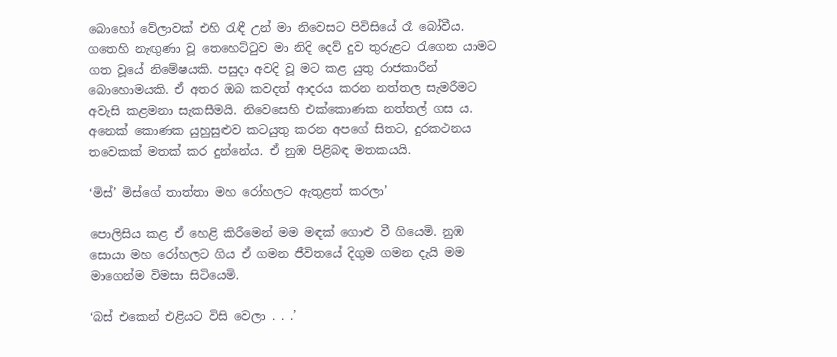බොහෝ වේලාවක් එහි රැඳී උන් මා නිවෙසට පිවිසියේ රෑ බෝවීය. ගතෙහි නැඟුණා වූ තෙහෙට්ටුව මා නිදි දෙව් දුව තුරුළට රැගෙන යාමට ගත වූයේ නිමේෂයකි. පසුදා අවදි වූ මට කළ යුතු රාජකාරීන් බොහොමයකි. ඒ අතර ඔබ කවදත් ආදරය කරන නත්තල සැමරීමට අවැසි කළමනා සැකසීමයි. නිවෙසෙහි එක්කොණක නත්තල් ගස ය. අනෙක් කොණක යුහුසුළුව කටයුතු කරන අපගේ සිතට, දුරකථනය තවෙකක් මතක් කර දුන්නේය. ඒ නුඹ පිළිබඳ මතකයයි.

‘මිස්’ මිස්ගේ තාත්තා මහ රෝහලට ඇතුළත් කරලා’

පොලිසිය කළ ඒ හෙළි කිරීමෙන් මම මඳක් ගොළු වී ගියෙමි. නුඹ සොයා මහ රෝහලට ගිය ඒ ගමන ජීවිතයේ දිගුම ගමන දැයි මම මාගෙන්ම විමසා සිටියෙමි.

‘බස් එකෙන් එළියට විසි වෙලා . . .’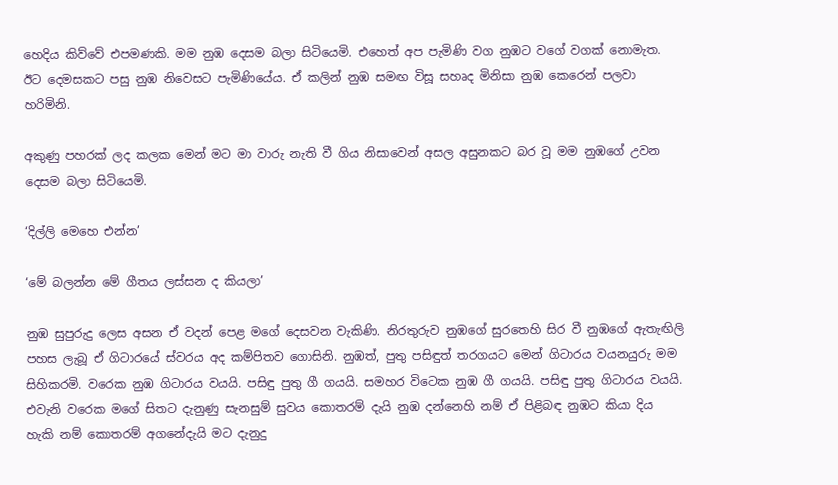හෙදිය කිව්වේ එපමණකි. මම නුඹ දෙසම බලා සිටියෙමි. එහෙත් අප පැමිණි වග නුඹට වගේ වගක් නොමැත. ඊට දෙමසකට පසු නුඹ නිවෙසට පැමිණියේය. ඒ කලින් නුඹ සමඟ විසූ සහෘද මිනිසා නුඹ කෙරෙන් පලවා හරිමිනි.

අකුණු පහරක් ලද කලක මෙන් මට මා වාරු නැති වී ගිය නිසාවෙන් අසල අසුනකට බර වූ මම නුඹගේ උවන දෙසම බලා සිටියෙමි.

‘දිල්ලි මෙහෙ එන්න’

‘මේ බලන්න මේ ගීතය ලස්සන ද කියලා’

නුඹ සුපුරුදු ලෙස අසන ඒ වදන් පෙළ මගේ දෙසවන වැකිණි. නිරතුරුව නුඹගේ සුරතෙහි සිර වී නුඹගේ ඇතැඟිලි පහස ලැබූ ඒ ගිටාරයේ ස්වරය අද කම්පිතව ගොසිනි. නුඹත්, පුතු පසිඳුත් තරගයට මෙන් ගිටාරය වයනයුරු මම සිහිකරමි. වරෙක නුඹ ගිටාරය වයයි. පසිඳු පුතු ගී ගයයි. සමහර විටෙක නුඹ ගී ගයයි. පසිඳු පුතු ගිටාරය වයයි. එවැනි වරෙක මගේ සිතට දැනුණු සැනසුම් සුවය කොතරම් දැයි නුඹ දන්නෙහි නම් ඒ පිළිබඳ නුඹට කියා දිය හැකි නම් කොතරම් අගනේදැයි මට දැනුදු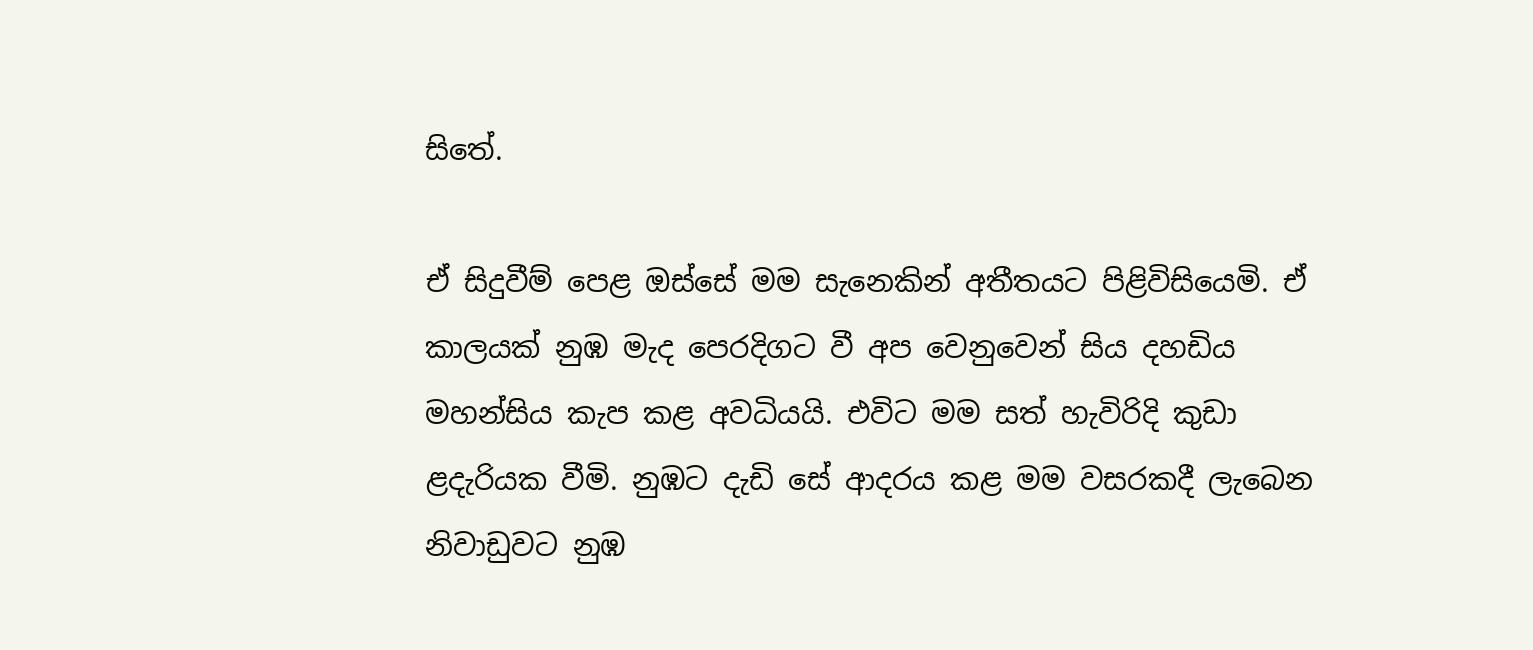සිතේ.

ඒ සිදුවීම් පෙළ ඔස්සේ මම සැනෙකින් අතීතයට පිළිවිසියෙමි. ඒ කාලයක් නුඹ මැද පෙරදිගට වී අප වෙනුවෙන් සිය දහඩිය මහන්සිය කැප කළ අවධියයි. එවිට මම සත් හැවිරිදි කුඩා ළදැරියක වීමි. නුඹට දැඩි සේ ආදරය කළ මම වසරකදී ලැබෙන නිවාඩුවට නුඹ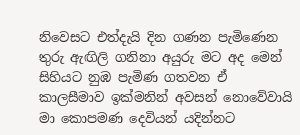නිවෙසට එත්දැයි දින ගණන පැමිණෙන තුරු ඇඟිලි ගනිනා අයුරු මට අද මෙන් සිහියට නුඹ පැමිණ ගතවන ඒ කාලසීමාව ඉක්මනින් අවසන් නොවේවායි මා කොපමණ දෙවියන් යදින්නට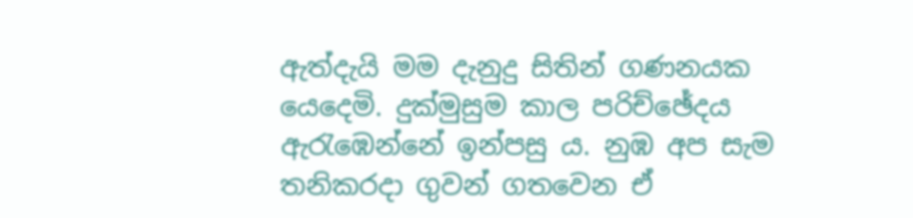ඇත්දැයි මම දැනුදු සිතින් ගණනයක යෙදෙමි. දුක්මුසුම කාල පරිච්ඡේදය ඇරැඹෙන්නේ ඉන්පසු ය. නුඹ අප සැම තනිකරදා ගුවන් ගතවෙන ඒ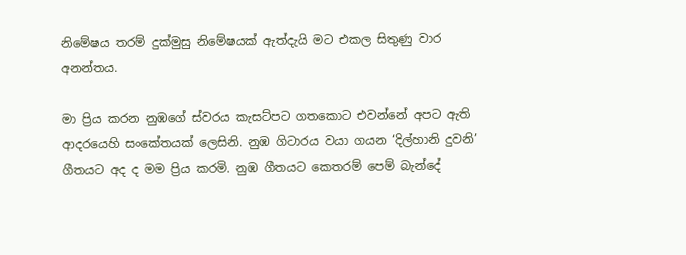නිමේෂය තරම් දුක්මුසු නිමේෂයක් ඇත්දැයි මට එකල සිතුණු වාර අනන්තය.

මා ප්‍රිය කරන නුඹගේ ස්වරය කැසට්පට ගතකොට එවන්නේ අපට ඇති ආදරයෙහි සංකේතයක් ලෙසිනි. නුඹ ගිටාරය වයා ගයන ‘දිල්හානි දුවනි’ ගීතයට අද ද මම ප්‍රිය කරමි. නුඹ ගීතයට කෙතරම් පෙම් බැන්දේ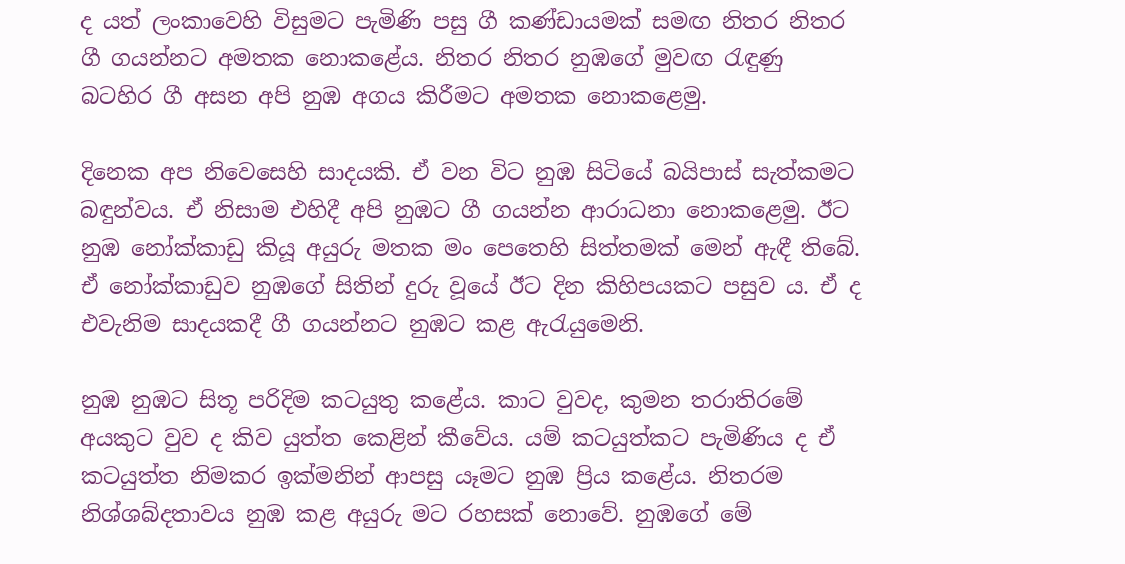ද යත් ලංකාවෙහි විසුමට පැමිණි පසු ගී කණ්ඩායමක් සමඟ නිතර නිතර ගී ගයන්නට අමතක නොකළේය. නිතර නිතර නුඹගේ මුවඟ රැඳුණු බටහිර ගී අසන අපි නුඹ අගය කිරීමට අමතක නොකළෙමු.

දිනෙක අප නිවෙසෙහි සාදයකි. ඒ වන විට නුඹ සිටියේ බයිපාස් සැත්කමට බඳුන්වය. ඒ නිසාම එහිදී අපි නුඹට ගී ගයන්න ආරාධනා නොකළෙමු. ඊට නුඹ නෝක්කාඩු කියූ අයුරු මතක මං පෙතෙහි සිත්තමක් මෙන් ඇඳී තිබේ. ඒ නෝක්කාඩුව නුඹගේ සිතින් දුරු වූයේ ඊට දින කිහිපයකට පසුව ය. ඒ ද එවැනිම සාදයකදී ගී ගයන්නට නුඹට කළ ඇරැයුමෙනි.

නුඹ නුඹට සිතූ පරිදිම කටයුතු කළේය. කාට වුවද, කුමන තරාතිරමේ අයකුට වුව ද කිව යුත්ත කෙළින් කීවේය. යම් කටයුත්කට පැමිණිය ද ඒ කටයුත්ත නිමකර ඉක්මනින් ආපසු යෑමට නුඹ ප්‍රිය කළේය. නිතරම නිශ්ශබ්දතාවය නුඹ කළ අයුරු මට රහසක් නොවේ. නුඹගේ මේ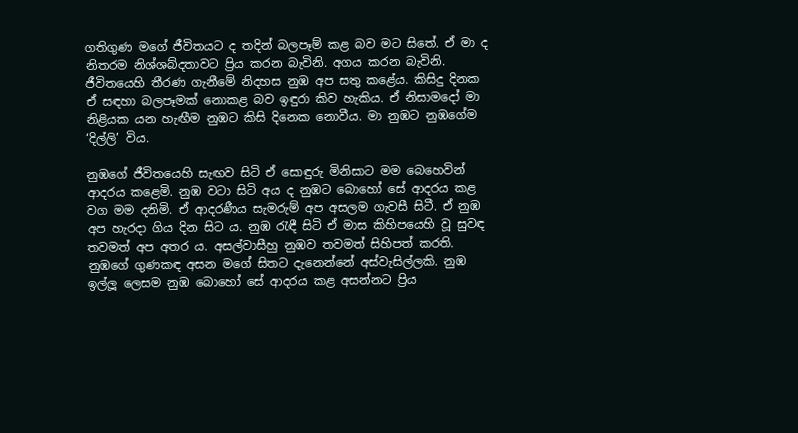ගතිගුණ මගේ ජීවිතයට ද තදින් බලපෑම් කළ බව මට සිතේ. ඒ මා ද නිතරම නිශ්ශබ්දතාවට ප්‍රිය කරන බැවිනි. අගය කරන බැවිනි. ජීවිතයෙහි තීරණ ගැනීමේ නිදහස නුඹ අප සතු කළේය. කිසිදු දිනක ඒ සඳහා බලපෑමක් නොකළ බව ඉඳුරා කිව හැකිය. ඒ නිසාමදෝ මා නිළියක යන හැඟීම නුඹට කිසි දිනෙක නොවීය. මා නුඹට නුඹගේම ‘දිල්ලි’ විය.

නුඹගේ ජීවිතයෙහි සැඟව සිටි ඒ සොඳුරු මිනිසාට මම බෙහෙවින් ආදරය කළෙමි. නුඹ වටා සිටි අය ද නුඹට බොහෝ සේ ආදරය කළ වග මම දනිමි. ඒ ආදරණීය සැමරුම් අප අසලම ගැවසී සිටී. ඒ නුඹ අප හැරදා ගිය දින සිට ය. නුඹ රැඳී සිටි ඒ මාස කිහිපයෙහි වූ සුවඳ තවමත් අප අතර ය. අසල්වාසීහු නුඹව තවමත් සිහිපත් කරති. නුඹගේ ගුණකඳ අසන මගේ සිතට දැනෙන්නේ අස්වැසිල්ලකි. නුඹ ඉල්ලූ ලෙසම නුඹ බොහෝ සේ ආදරය කළ අසන්නට ප්‍රිය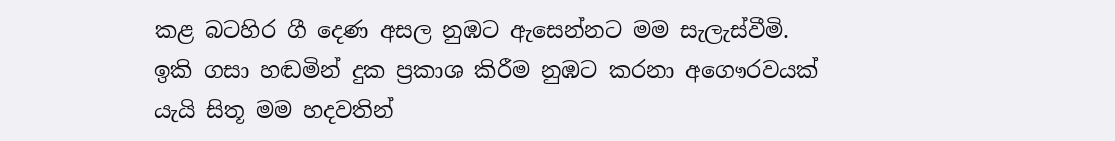කළ බටහිර ගී දෙණ අසල නුඹට ඇසෙන්නට මම සැලැස්වීමි. ඉකි ගසා හඬමින් දුක ප්‍රකාශ කිරීම නුඹට කරනා අගෞරවයක් යැයි සිතූ මම හදවතින්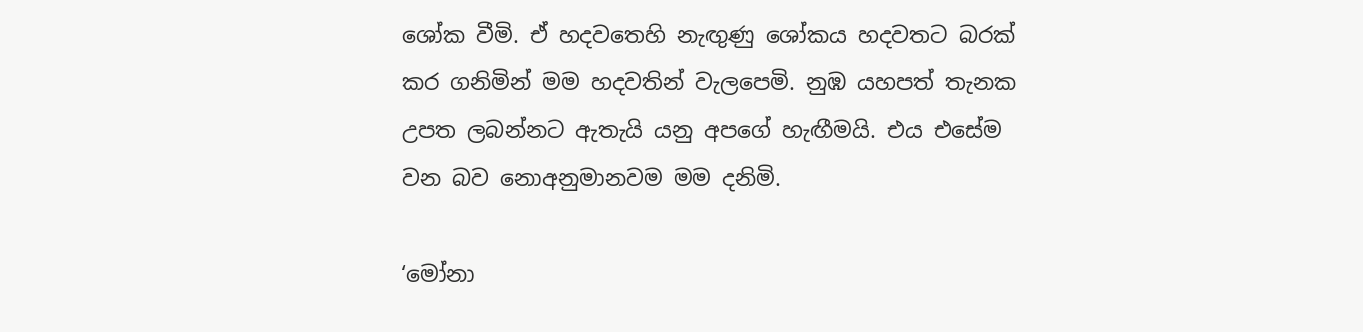ශෝක වීමි. ඒ හදවතෙහි නැඟුණු ශෝකය හදවතට බරක් කර ගනිමින් මම හදවතින් වැලපෙමි. නුඹ යහපත් තැනක උපත ලබන්නට ඇතැයි යනු අපගේ හැඟීමයි. එය එසේම වන බව නොඅනුමානවම මම දනිමි.

‘මෝනා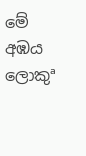මේ අඹය ලොකුª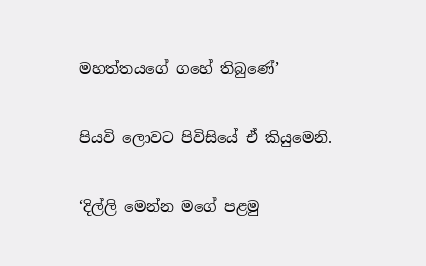මහත්තයගේ ගහේ තිබුණේ’

පියවි ලොවට පිවිසියේ ඒ කියුමෙනි.

‘දිල්ලි මෙන්න මගේ පළමු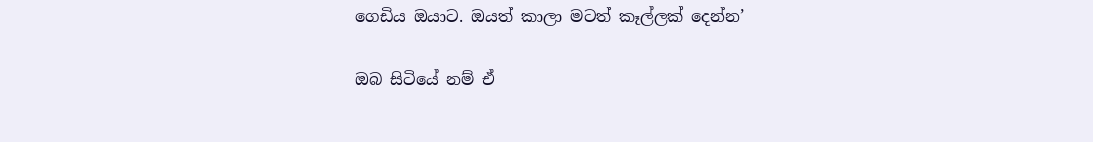ගෙඩිය ඔයාට. ඔයත් කාලා මටත් කෑල්ලක් දෙන්න’

ඔබ සිටියේ නම් ඒ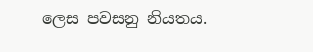ලෙස පවසනු නියතය.